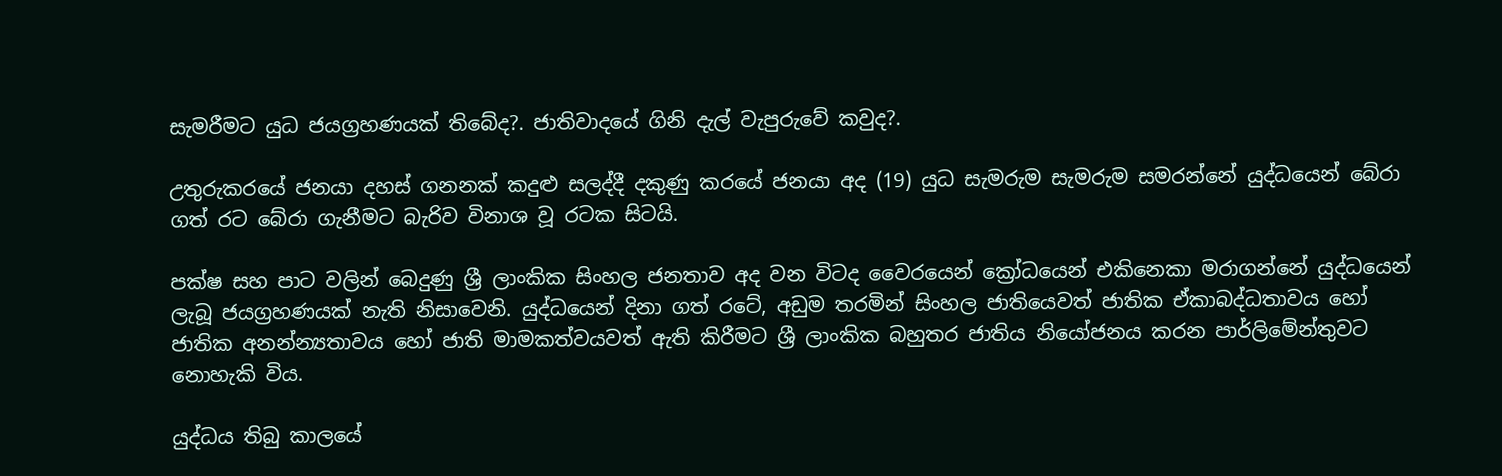සැමරීමට යුධ ජයග්‍රහණයක් තිබේද?. ජාතිවාදයේ ගිනි දැල් වැපුරුවේ කවුද?.

උතුරුකරයේ ජනයා දහස් ගනනක් කදුළු සලද්දී දකුණු කරයේ ජනයා අද (19) යුධ සැමරුම සැමරුම සමරන්නේ යුද්ධයෙන් බේරා ගත් රට බේරා ගැනීමට බැරිව විනාශ වූ රටක සිටයි.

පක්ෂ සහ පාට වලින් බෙදුණු ශ්‍රී ලාංකික සිංහල ජනතාව අද වන විටද වෛරයෙන් ක්‍රෝධයෙන් එකිනෙකා මරාගන්නේ යුද්ධයෙන් ලැබූ ජයග්‍රහණයක් නැති නිසාවෙනි. යුද්ධයෙන් දිනා ගත් රටේ, අඩුම තරමින් සිංහල ජාතියෙවත් ජාතික ඒකාබද්ධතාවය හෝ ජාතික අනන්න්‍යතාවය හෝ ජාති මාමකත්වයවත් ඇති කිරීමට ශ්‍රී ලාංකික බහුතර ජාතිය නියෝජනය කරන පාර්ලිමේන්තුවට නොහැකි විය.

යුද්ධය තිබු කාලයේ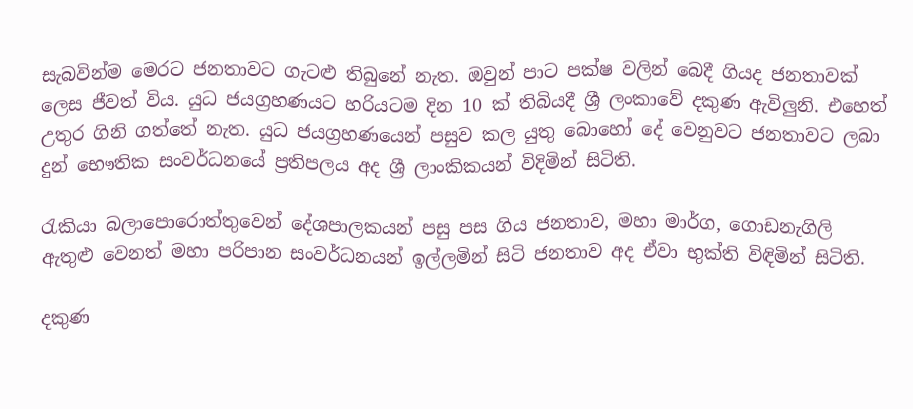සැබවින්ම මෙරට ජනතාවට ගැටළු තිබුනේ නැත. ඔවුන් පාට පක්ෂ වලින් බෙදී ගියද ජනතාවක් ලෙස ජීවත් විය. යුධ ජයග්‍රහණයට හරියටම දින 10 ක් තිබියදී ශ්‍රී ලංකාවේ දකුණ ඇවිලුනි. එහෙත් උතුර ගිනි ගත්තේ නැත. යුධ ජයග්‍රහණයෙන් පසුව කල යුතු බොහෝ දේ වෙනුවට ජනතාවට ලබා දුන් භෞතික සංවර්ධනයේ ප්‍රතිපලය අද ශ්‍රී ලාංකිකයන් විදිමින් සිටිති.

රැකියා බලාපොරොත්තුවෙන් දේශපාලකයන් පසු පස ගිය ජනතාව, මහා මාර්ග, ගොඩනැගිලි ඇතුළු වෙනත් මහා පරිපාන සංවර්ධනයන් ඉල්ලමින් සිටි ජනතාව අද ඒවා භුක්ති විඳිමින් සිටිති.

දකුණ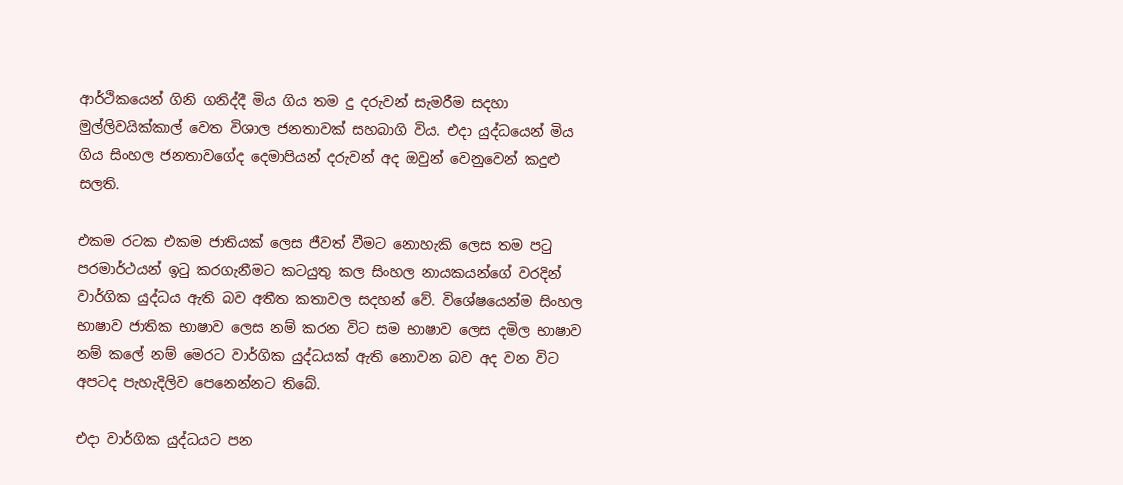ආර්ථිකයෙන් ගිනි ගනිද්දී මිය ගිය තම දු දරුවන් සැමරීම සදහා මුල්ලිවයික්කාල් වෙත විශාල ජනතාවක් සහබාගි විය. එදා යුද්ධයෙන් මිය ගිය සිංහල ජනතාවගේද දෙමාපියන් දරුවන් අද ඔවුන් වෙනුවෙන් කදුළු සලති.

එකම රටක එකම ජාතියක් ලෙස ජීවත් වීමට නොහැකි ලෙස තම පටු පරමාර්ථයන් ඉටු කරගැනීමට කටයුතු කල සිංහල නායකයන්ගේ වරදින් වාර්ගික යුද්ධය ඇති බව අතීත කතාවල සදහන් වේ. විශේෂයෙන්ම සිංහල භාෂාව ජාතික භාෂාව ලෙස නම් කරන විට සම භාෂාව ලෙස දමිල භාෂාව නම් කලේ නම් මෙරට වාර්ගික යුද්ධයක් ඇති නොවන බව අද වන විට අපටද පැහැදිලිව පෙනෙන්නට තිබේ.

එදා වාර්ගික යුද්ධයට පන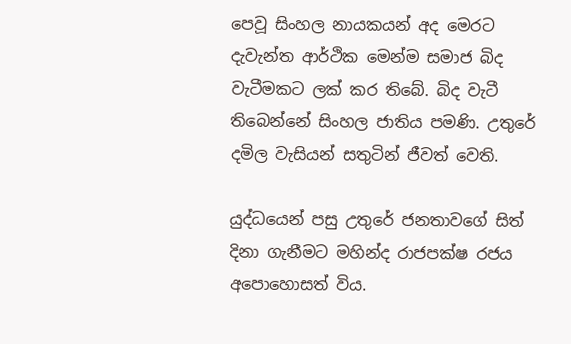පෙවූ සිංහල නායකයන් අද මෙරට දැවැන්ත ආර්ථික මෙන්ම සමාජ බිද වැටීමකට ලක් කර තිබේ. බිද වැටී තිබෙන්නේ සිංහල ජාතිය පමණි. උතුරේ දමිල වැසියන් සතුටින් ජීවත් වෙති.

යුද්ධයෙන් පසු උතුරේ ජනතාවගේ සිත් දිනා ගැනීමට මහින්ද රාජපක්ෂ රජය අපොහොසත් විය.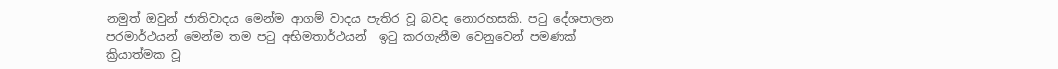නමුත් ඔවුන් ජාතිවාදය මෙන්ම ආගම් වාදය පැතිර වූ බවද නොරහසකි. පටු දේශපාලන පරමාර්ථයන් මෙන්ම තම පටු අභිමතාර්ථයන්  ඉටු කරගැනීම වෙනුවෙන් පමණක් ක්‍රියාත්මක වූ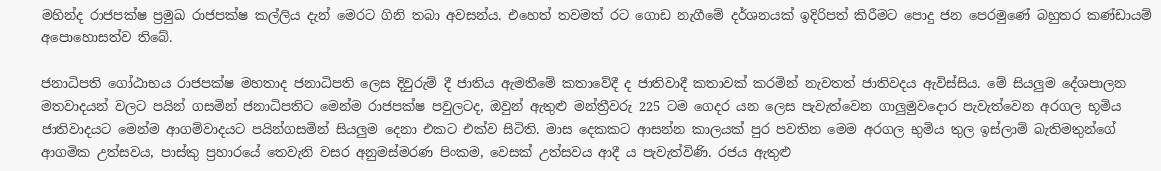මහින්ද රාජපක්ෂ ප්‍රමුඛ රාජපක්ෂ කල්ලිය දැන් මෙරට ගිනි තබා අවසන්ය. එහෙත් තවමත් රට ගොඩ නැගීමේ දර්ශනයක් ඉදිරිපත් කිරීමට පොදු ජන පෙරමුණේ බහුතර කණ්ඩායම් අපොහොසත්ව තිබේ.

ජනාධිපති ගෝඨාභය රාජපක්ෂ මහතාද ජනාධිපති ලෙස දිවුරුම් දී ජාතිය ඇමතීමේ කතාවේදී ද ජාතිවාදී කතාවක් කරමින් නැවතත් ජාතිවදය ඇවිස්සිය. මේ සියලුම දේශපාලන මතවාදයන් වලට පයින් ගසමින් ජනාධිපතිට මෙන්ම රාජපක්ෂ පවුලටද, ඔවුන් ඇතුළු මන්ත්‍රීවරු 225 ටම ගෙදර යන ලෙස පැවැත්වෙන ගාලුමුවදොර පැවැත්වෙන අරගල භූමිය ජාතිවාදයට මෙන්ම ආගම්වාදයට පයින්ගසමින් සියලුම දෙනා එකට එක්ව සිටිති. මාස දෙකකට ආසන්න කාලයක් පුර පවතින මෙම අරගල භුමිය තුල ඉස්ලාම් බැතිමතුන්ගේ ආගමික උත්සවය, පාස්කු ප්‍රහාරයේ තෙවැනි වසර අනුමස්මරණ පිංකම, වෙසක් උත්සවය ආදී ය පැවැත්විණි. රජය ඇතුළු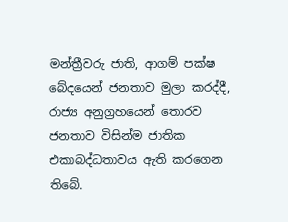මන්ත්‍රීවරු ජාති, ආගම් පක්ෂ බේදයෙන් ජනතාව මුලා කරද්දී, රාජ්‍ය අනුග්‍රහයෙන් තොරව ජනතාව විසින්ම ජාතික එකාබද්ධතාවය ඇති කරගෙන තිබේ.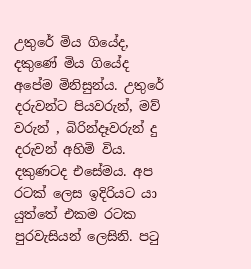උතුරේ මිය ගියේද, දකුණේ මිය ගියේද අපේම මිනිසුන්ය. උතුරේ දරුවන්ට පියවරුන්, මව් වරුන් , බිරින්දෑවරුන් දු දරුවන් අහිමි විය. දකුණටද එසේමය. අප රටක් ලෙස ඉදිරියට යා යුත්තේ එකම රටක පුරවැසියන් ලෙසිනි. පටු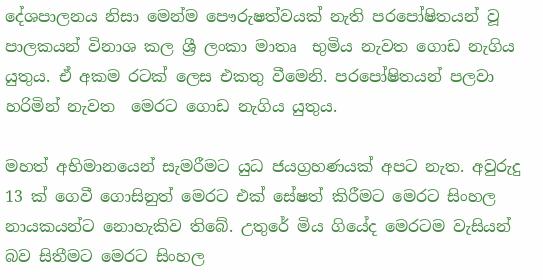දේශපාලනය නිසා මෙන්ම පෞරුෂත්වයක් නැති පරපෝෂිතයන් වූ පාලකයන් විනාශ කල ශ්‍රී ලංකා මාතෘ  භුමිය නැවත ගොඩ නැගිය යුතුය. ඒ අකම රටක් ලෙස එකතු වීමෙනි. පරපෝෂිතයන් පලවා හරිමින් නැවත  මෙරට ගොඩ නැගිය යුතුය.

මහත් අභිමානයෙන් සැමරීමට යුධ ජයග්‍රහණයක් අපට නැත. අවුරුදු 13 ක් ගෙවී ගොසිනුත් මෙරට එක් සේෂත් කිරීමට මෙරට සිංහල නායකයන්ට නොහැකිව තිබේ. උතුරේ මිය ගියේද මෙරටම වැසියන් බව සිතීමට මෙරට සිංහල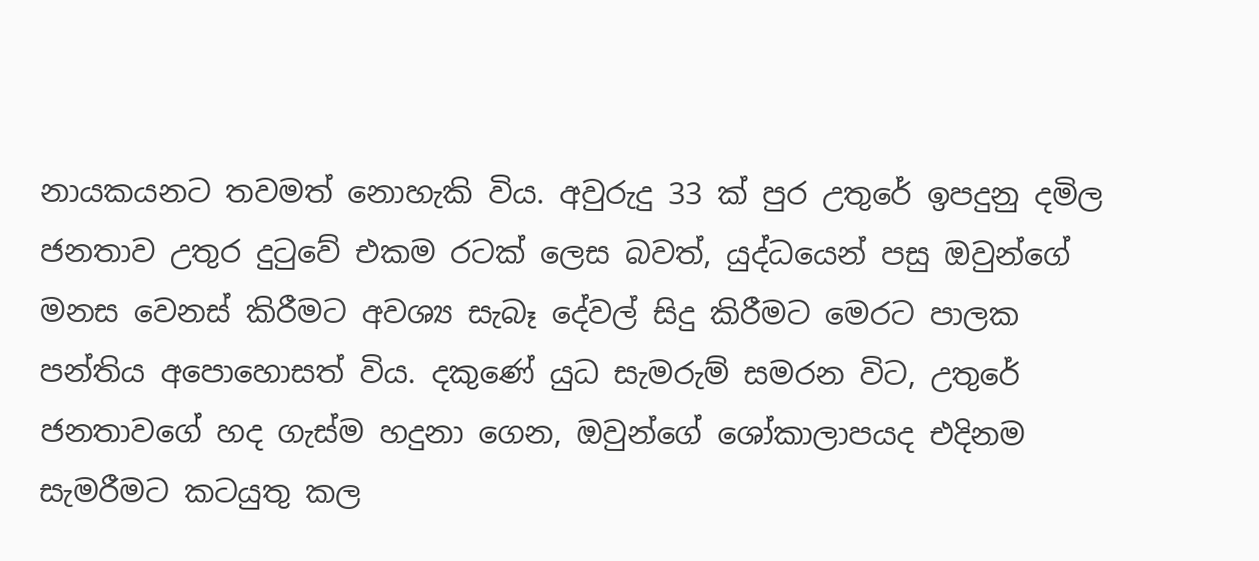නායකයනට තවමත් නොහැකි විය. අවුරුදු 33 ක් පුර උතුරේ ඉපදුනු දමිල ජනතාව උතුර දුටුවේ එකම රටක් ලෙස බවත්, යුද්ධයෙන් පසු ඔවුන්ගේ මනස වෙනස් කිරීමට අවශ්‍ය සැබෑ දේවල් සිදු කිරීමට මෙරට පාලක පන්තිය අපොහොසත් විය. දකුණේ යුධ සැමරුම් සමරන විට, උතුරේ ජනතාවගේ හද ගැස්ම හදුනා ගෙන, ඔවුන්ගේ ශෝකාලාපයද එදිනම සැමරීමට කටයුතු කල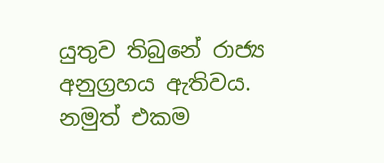යුතුව තිබුනේ රාජ්‍ය අනුග්‍රහය ඇතිවය. නමුත් එකම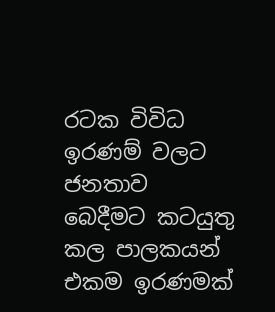රටක විවිධ ඉරණම් වලට ජනතාව බෙදීමට කටයුතු කල පාලකයන් එකම ඉරණමක්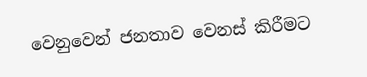වෙනුවෙන් ජනතාව වෙනස් කිරීමට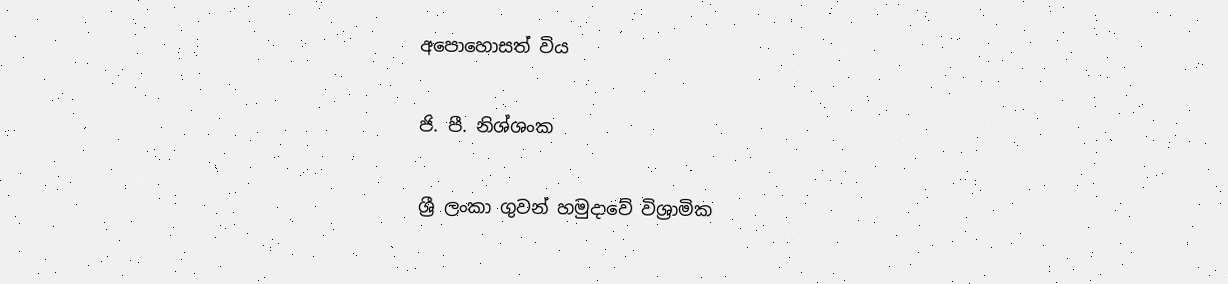අපොහොසත් විය

ජි. පී. නිශ්ශංක

ශ්‍රී ලංකා ගුවන් හමුදාවේ විශ්‍රාමික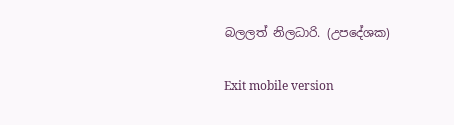බලලත් නිලධාරි. (උපදේශක)

Exit mobile version